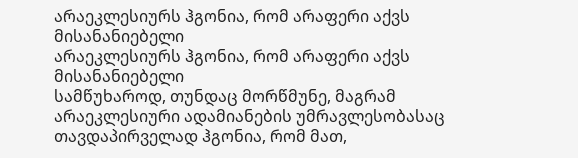არაეკლესიურს ჰგონია, რომ არაფერი აქვს მისანანიებელი
არაეკლესიურს ჰგონია, რომ არაფერი აქვს მისანანიებელი
სამწუხაროდ, თუნდაც მორწმუნე, მაგრამ არაეკლესიური ადამიანების უმრავლესობასაც თავდაპირველად ჰგონია, რომ მათ,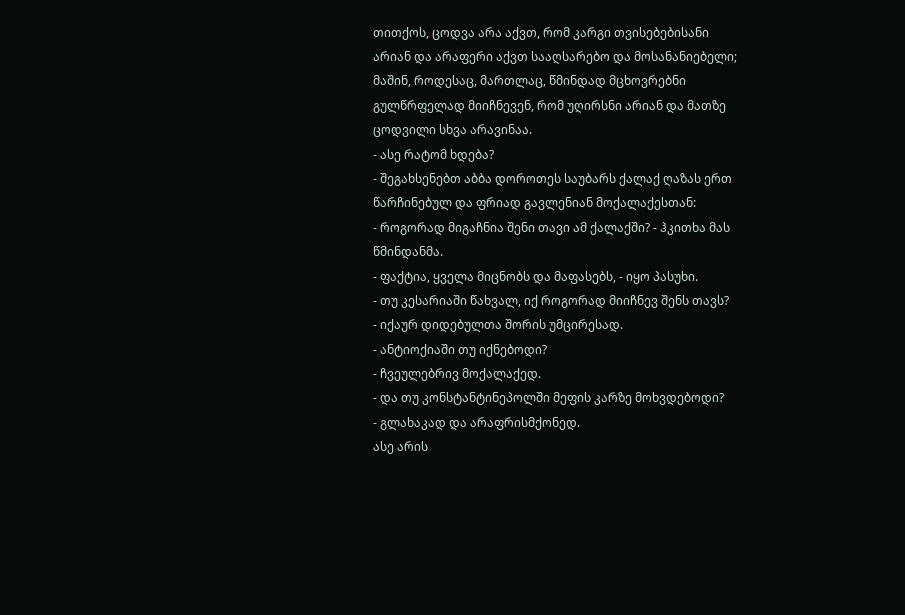თითქოს, ცოდვა არა აქვთ, რომ კარგი თვისებებისანი არიან და არაფერი აქვთ სააღსარებო და მოსანანიებელი; მაშინ, როდესაც, მართლაც, წმინდად მცხოვრებნი გულწრფელად მიიჩნევენ, რომ უღირსნი არიან და მათზე ცოდვილი სხვა არავინაა.
- ასე რატომ ხდება?
- შეგახსენებთ აბბა დოროთეს საუბარს ქალაქ ღაზას ერთ წარჩინებულ და ფრიად გავლენიან მოქალაქესთან:
- როგორად მიგაჩნია შენი თავი ამ ქალაქში? - ჰკითხა მას წმინდანმა.
- ფაქტია, ყველა მიცნობს და მაფასებს, - იყო პასუხი.
- თუ კესარიაში წახვალ, იქ როგორად მიიჩნევ შენს თავს?
- იქაურ დიდებულთა შორის უმცირესად.
- ანტიოქიაში თუ იქნებოდი?
- ჩვეულებრივ მოქალაქედ.
- და თუ კონსტანტინეპოლში მეფის კარზე მოხვდებოდი?
- გლახაკად და არაფრისმქონედ.
ასე არის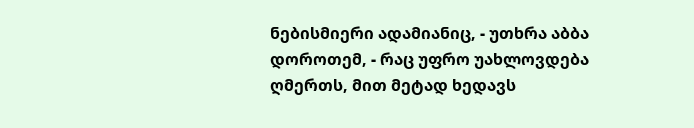ნებისმიერი ადამიანიც, - უთხრა აბბა დოროთემ, - რაც უფრო უახლოვდება ღმერთს, მით მეტად ხედავს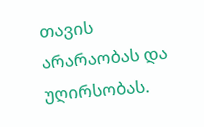თავის არარაობას და უღირსობას.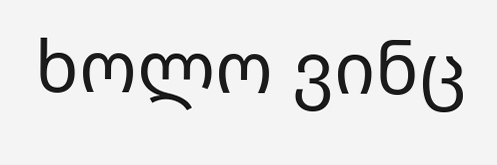ხოლო ვინც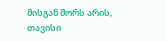მისგან შორს არის, თავისი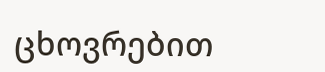ცხოვრებით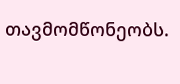თავმომწონეობს.